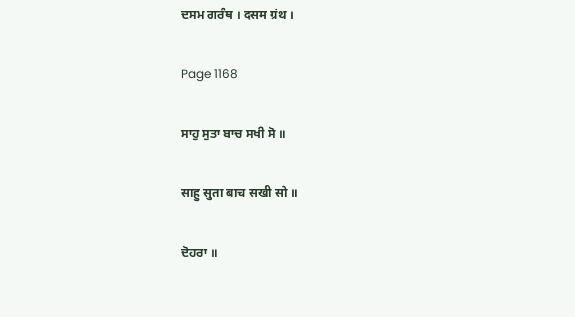ਦਸਮ ਗਰੰਥ । दसम ग्रंथ ।

Page 1168

ਸਾਹੁ ਸੁਤਾ ਬਾਚ ਸਖੀ ਸੋ ॥

साहु सुता बाच सखी सो ॥

ਦੋਹਰਾ ॥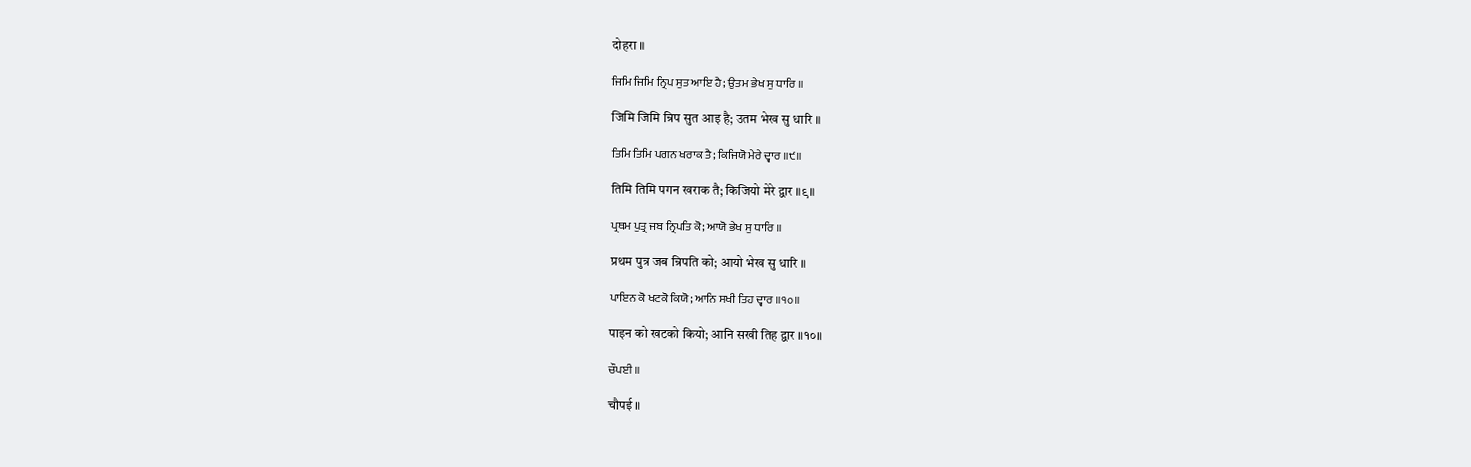दोहरा ॥

ਜਿਮਿ ਜਿਮਿ ਨ੍ਰਿਪ ਸੁਤ ਆਇ ਹੈ; ਉਤਮ ਭੇਖ ਸੁ ਧਾਰਿ ॥

जिमि जिमि न्रिप सुत आइ है; उतम भेख सु धारि ॥

ਤਿਮਿ ਤਿਮਿ ਪਗਨ ਖਰਾਕ ਤੈ; ਕਿਜਿਯੋ ਮੇਰੇ ਦ੍ਵਾਰ ॥੯॥

तिमि तिमि पगन खराक तै; किजियो मेरे द्वार ॥९॥

ਪ੍ਰਥਮ ਪੁਤ੍ਰ ਜਬ ਨ੍ਰਿਪਤਿ ਕੋ; ਆਯੋ ਭੇਖ ਸੁ ਧਾਰਿ ॥

प्रथम पुत्र जब न्रिपति को; आयो भेख सु धारि ॥

ਪਾਇਨ ਕੋ ਖਟਕੋ ਕਿਯੋ; ਆਨਿ ਸਖੀ ਤਿਹ ਦ੍ਵਾਰ ॥੧੦॥

पाइन को खटको कियो; आनि सखी तिह द्वार ॥१०॥

ਚੌਪਈ ॥

चौपई ॥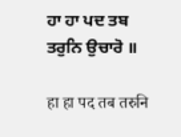ਹਾ ਹਾ ਪਦ ਤਬ ਤਰੁਨਿ ਉਚਾਰੋ ॥

हा हा पद तब तरुनि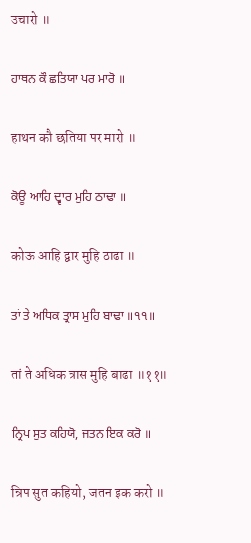उचारो ॥

ਹਾਥਨ ਕੌ ਛਤਿਯਾ ਪਰ ਮਾਰੋ ॥

हाथन कौ छतिया पर मारो ॥

ਕੋਊ ਆਹਿ ਦ੍ਵਾਰ ਮੁਹਿ ਠਾਢਾ ॥

कोऊ आहि द्वार मुहि ठाढा ॥

ਤਾਂ ਤੇ ਅਧਿਕ ਤ੍ਰਾਸ ਮੁਹਿ ਬਾਢਾ ॥੧੧॥

तां ते अधिक त्रास मुहि बाढा ॥११॥

ਨ੍ਰਿਪ ਸੁਤ ਕਹਿਯੋ, ਜਤਨ ਇਕ ਕਰੋ ॥

न्रिप सुत कहियो, जतन इक करो ॥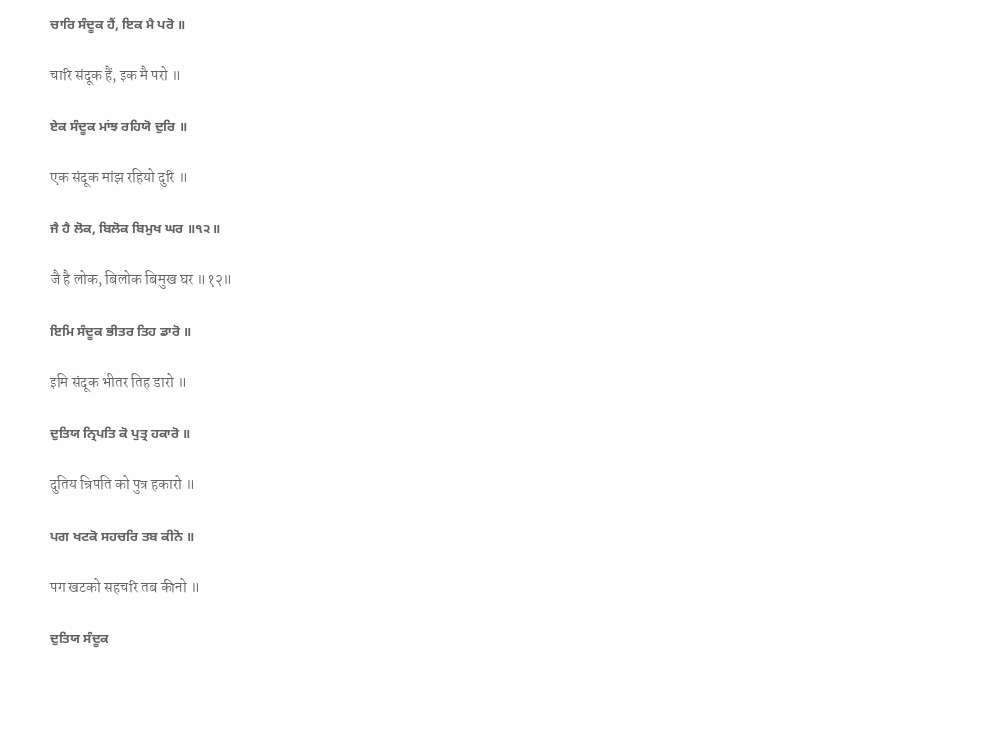ਚਾਰਿ ਸੰਦੂਕ ਹੈਂ, ਇਕ ਮੈ ਪਰੋ ॥

चारि संदूक हैं, इक मै परो ॥

ਏਕ ਸੰਦੂਕ ਮਾਂਝ ਰਹਿਯੋ ਦੁਰਿ ॥

एक संदूक मांझ रहियो दुरि ॥

ਜੈ ਹੈ ਲੋਕ, ਬਿਲੋਕ ਬਿਮੁਖ ਘਰ ॥੧੨॥

जै है लोक, बिलोक बिमुख घर ॥१२॥

ਇਮਿ ਸੰਦੂਕ ਭੀਤਰ ਤਿਹ ਡਾਰੋ ॥

इमि संदूक भीतर तिह डारो ॥

ਦੁਤਿਯ ਨ੍ਰਿਪਤਿ ਕੋ ਪੁਤ੍ਰ ਹਕਾਰੋ ॥

दुतिय न्रिपति को पुत्र हकारो ॥

ਪਗ ਖਟਕੋ ਸਹਚਰਿ ਤਬ ਕੀਨੋ ॥

पग खटको सहचरि तब कीनो ॥

ਦੁਤਿਯ ਸੰਦੂਕ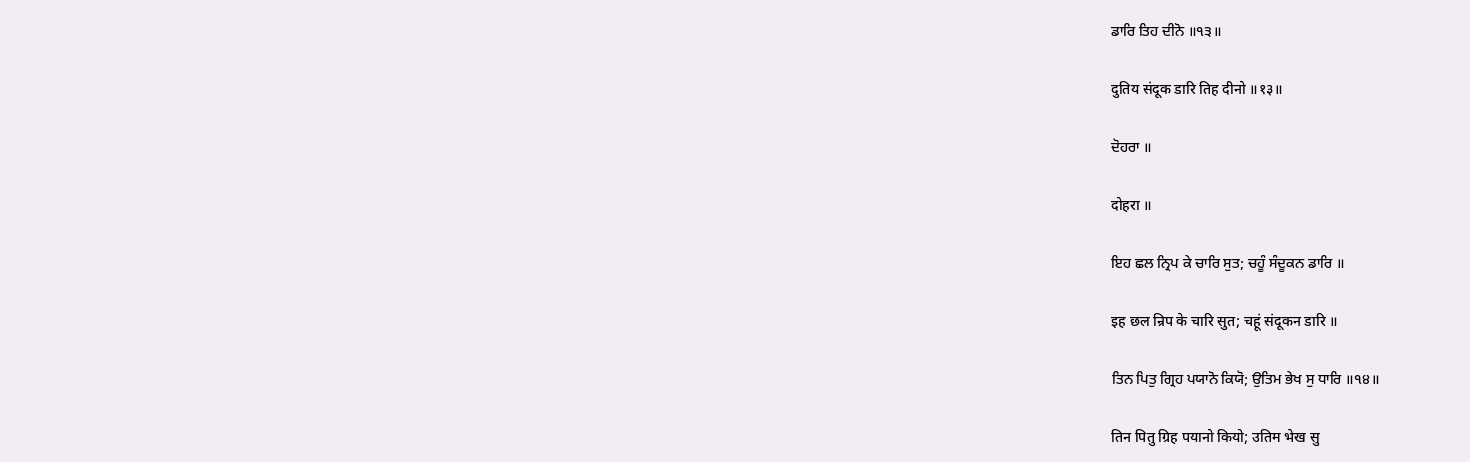ਡਾਰਿ ਤਿਹ ਦੀਨੋ ॥੧੩॥

दुतिय संदूक डारि तिह दीनो ॥१३॥

ਦੋਹਰਾ ॥

दोहरा ॥

ਇਹ ਛਲ ਨ੍ਰਿਪ ਕੇ ਚਾਰਿ ਸੁਤ; ਚਹੂੰ ਸੰਦੂਕਨ ਡਾਰਿ ॥

इह छल न्रिप के चारि सुत; चहूं संदूकन डारि ॥

ਤਿਨ ਪਿਤੁ ਗ੍ਰਿਹ ਪਯਾਨੋ ਕਿਯੋ; ਉਤਿਮ ਭੇਖ ਸੁ ਧਾਰਿ ॥੧੪॥

तिन पितु ग्रिह पयानो कियो; उतिम भेख सु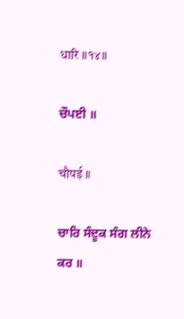धारि ॥१४॥

ਚੌਪਈ ॥

चौपई ॥

ਚਾਰਿ ਸੰਦੂਕ ਸੰਗ ਲੀਨੇ ਕਰ ॥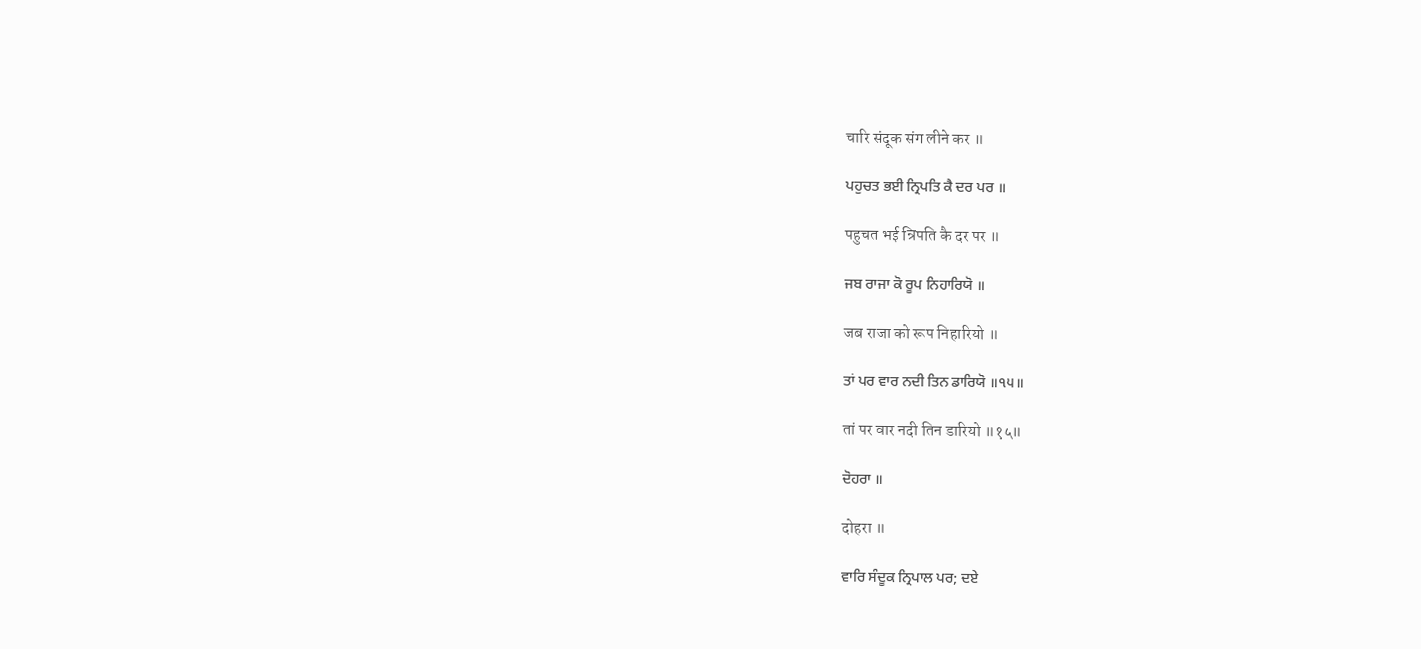चारि संदूक संग लीने कर ॥

ਪਹੁਚਤ ਭਈ ਨ੍ਰਿਪਤਿ ਕੈ ਦਰ ਪਰ ॥

पहुचत भई न्रिपति कै दर पर ॥

ਜਬ ਰਾਜਾ ਕੋ ਰੂਪ ਨਿਹਾਰਿਯੋ ॥

जब राजा को रूप निहारियो ॥

ਤਾਂ ਪਰ ਵਾਰ ਨਦੀ ਤਿਨ ਡਾਰਿਯੋ ॥੧੫॥

तां पर वार नदी तिन डारियो ॥१५॥

ਦੋਹਰਾ ॥

दोहरा ॥

ਵਾਰਿ ਸੰਦੂਕ ਨ੍ਰਿਪਾਲ ਪਰ; ਦਏ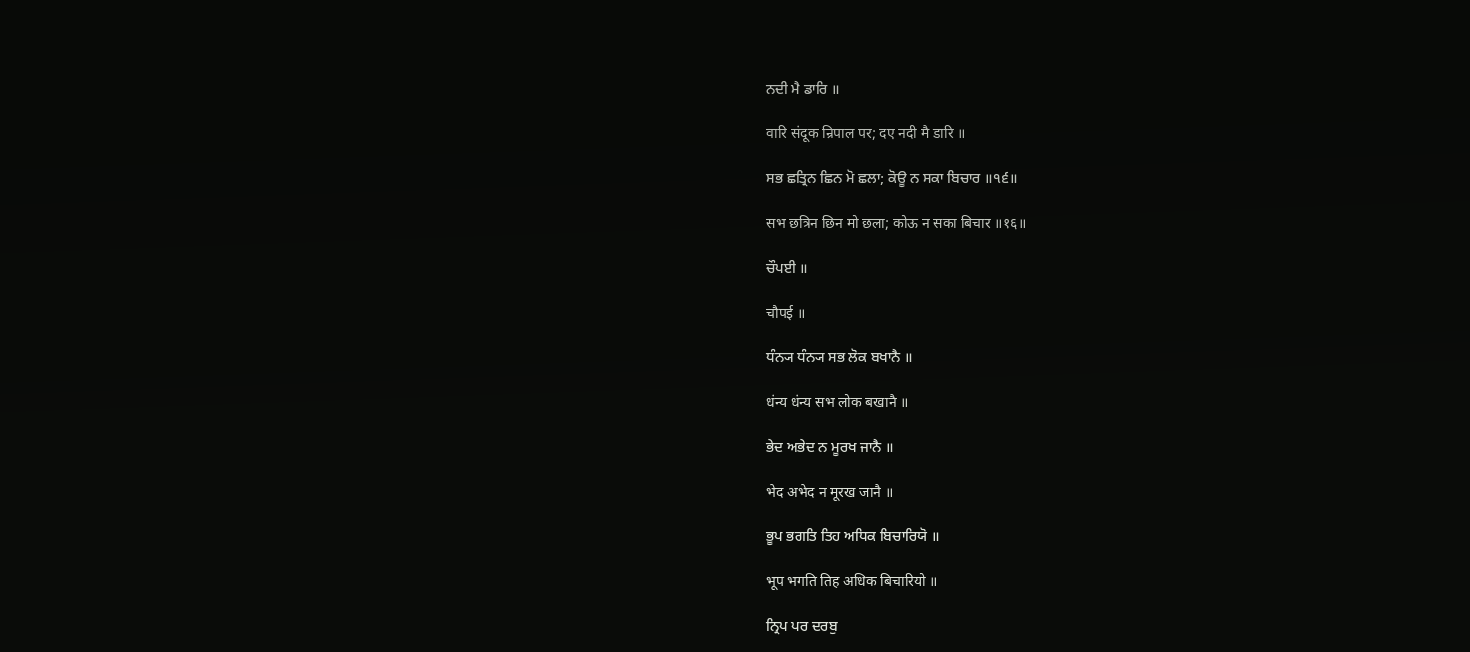ਨਦੀ ਮੈ ਡਾਰਿ ॥

वारि संदूक न्रिपाल पर; दए नदी मै डारि ॥

ਸਭ ਛਤ੍ਰਿਨ ਛਿਨ ਮੋ ਛਲਾ; ਕੋਊ ਨ ਸਕਾ ਬਿਚਾਰ ॥੧੬॥

सभ छत्रिन छिन मो छला; कोऊ न सका बिचार ॥१६॥

ਚੌਪਈ ॥

चौपई ॥

ਧੰਨ੍ਯ ਧੰਨ੍ਯ ਸਭ ਲੋਕ ਬਖਾਨੈ ॥

धंन्य धंन्य सभ लोक बखानै ॥

ਭੇਦ ਅਭੇਦ ਨ ਮੂਰਖ ਜਾਨੈ ॥

भेद अभेद न मूरख जानै ॥

ਭੂਪ ਭਗਤਿ ਤਿਹ ਅਧਿਕ ਬਿਚਾਰਿਯੋ ॥

भूप भगति तिह अधिक बिचारियो ॥

ਨ੍ਰਿਪ ਪਰ ਦਰਬੁ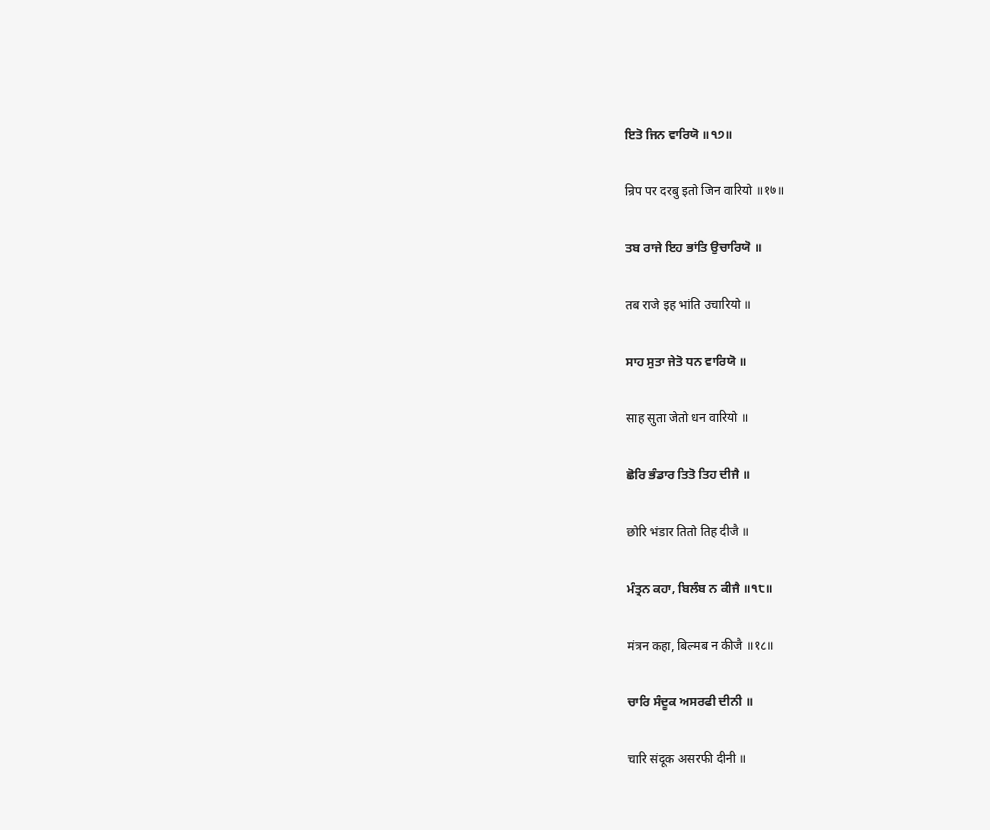ਇਤੋ ਜਿਨ ਵਾਰਿਯੋ ॥੧੭॥

न्रिप पर दरबु इतो जिन वारियो ॥१७॥

ਤਬ ਰਾਜੇ ਇਹ ਭਾਂਤਿ ਉਚਾਰਿਯੋ ॥

तब राजे इह भांति उचारियो ॥

ਸਾਹ ਸੁਤਾ ਜੇਤੋ ਧਨ ਵਾਰਿਯੋ ॥

साह सुता जेतो धन वारियो ॥

ਛੋਰਿ ਭੰਡਾਰ ਤਿਤੋ ਤਿਹ ਦੀਜੈ ॥

छोरि भंडार तितो तिह दीजै ॥

ਮੰਤ੍ਰਨ ਕਹਾ, ਬਿਲੰਬ ਨ ਕੀਜੈ ॥੧੮॥

मंत्रन कहा, बिल्मब न कीजै ॥१८॥

ਚਾਰਿ ਸੰਦੂਕ ਅਸਰਫੀ ਦੀਨੀ ॥

चारि संदूक असरफी दीनी ॥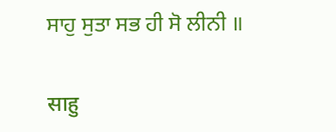ਸਾਹੁ ਸੁਤਾ ਸਭ ਹੀ ਸੋ ਲੀਨੀ ॥

साहु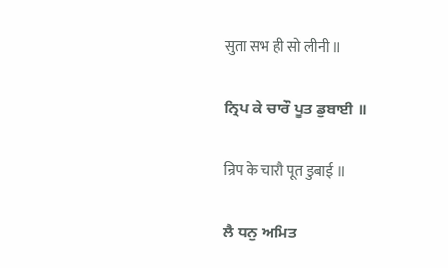सुता सभ ही सो लीनी ॥

ਨ੍ਰਿਪ ਕੇ ਚਾਰੌ ਪੂਤ ਡੁਬਾਈ ॥

न्रिप के चारौ पूत डुबाई ॥

ਲੈ ਧਨੁ ਅਮਿਤ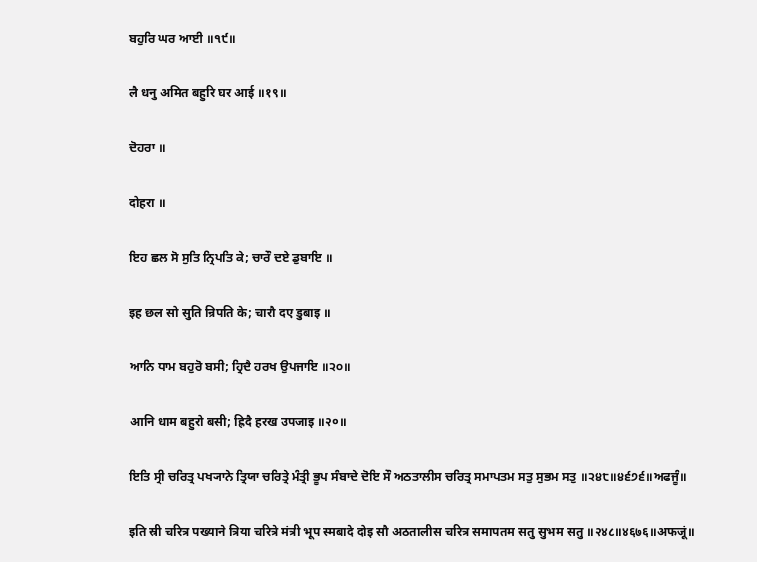ਬਹੁਰਿ ਘਰ ਆਈ ॥੧੯॥

लै धनु अमित बहुरि घर आई ॥१९॥

ਦੋਹਰਾ ॥

दोहरा ॥

ਇਹ ਛਲ ਸੋ ਸੁਤਿ ਨ੍ਰਿਪਤਿ ਕੇ; ਚਾਰੌ ਦਏ ਡੁਬਾਇ ॥

इह छल सो सुति न्रिपति के; चारौ दए डुबाइ ॥

ਆਨਿ ਧਾਮ ਬਹੁਰੋ ਬਸੀ; ਹ੍ਰਿਦੈ ਹਰਖ ਉਪਜਾਇ ॥੨੦॥

आनि धाम बहुरो बसी; ह्रिदै हरख उपजाइ ॥२०॥

ਇਤਿ ਸ੍ਰੀ ਚਰਿਤ੍ਰ ਪਖ੍ਯਾਨੇ ਤ੍ਰਿਯਾ ਚਰਿਤ੍ਰੇ ਮੰਤ੍ਰੀ ਭੂਪ ਸੰਬਾਦੇ ਦੋਇ ਸੌ ਅਠਤਾਲੀਸ ਚਰਿਤ੍ਰ ਸਮਾਪਤਮ ਸਤੁ ਸੁਭਮ ਸਤੁ ॥੨੪੮॥੪੬੭੬॥ਅਫਜੂੰ॥

इति स्री चरित्र पख्याने त्रिया चरित्रे मंत्री भूप स्मबादे दोइ सौ अठतालीस चरित्र समापतम सतु सुभम सतु ॥२४८॥४६७६॥अफजूं॥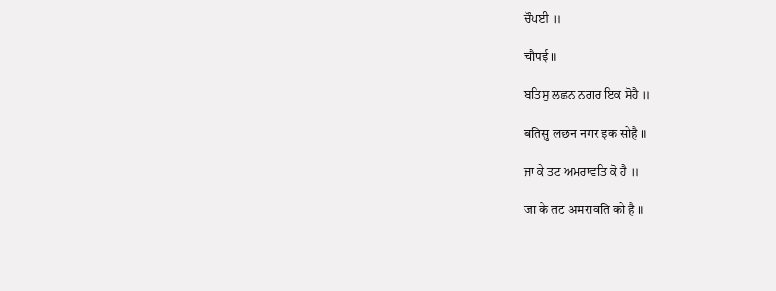ਚੌਪਈ ॥

चौपई ॥

ਬਤਿਸੁ ਲਛਨ ਨਗਰ ਇਕ ਸੋਹੈ ॥

बतिसु लछन नगर इक सोहै ॥

ਜਾ ਕੇ ਤਟ ਅਮਰਾਵਤਿ ਕੋ ਹੈ ॥

जा के तट अमरावति को है ॥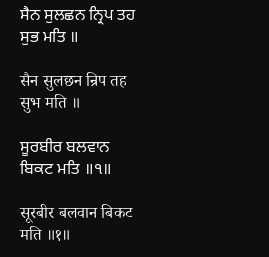ਸੈਨ ਸੁਲਛਨ ਨ੍ਰਿਪ ਤਹ ਸੁਭ ਮਤਿ ॥

सैन सुलछन न्रिप तह सुभ मति ॥

ਸੂਰਬੀਰ ਬਲਵਾਨ ਬਿਕਟ ਮਤਿ ॥੧॥

सूरबीर बलवान बिकट मति ॥१॥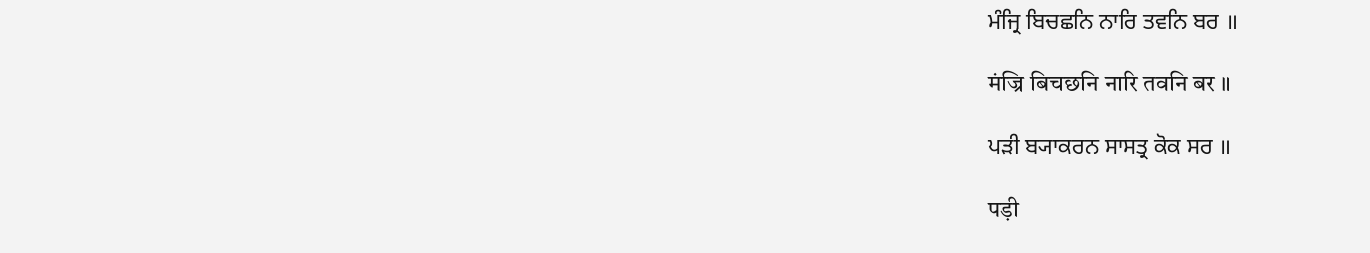ਮੰਜ੍ਰਿ ਬਿਚਛਨਿ ਨਾਰਿ ਤਵਨਿ ਬਰ ॥

मंज्रि बिचछनि नारि तवनि बर ॥

ਪੜੀ ਬ੍ਯਾਕਰਨ ਸਾਸਤ੍ਰ ਕੋਕ ਸਰ ॥

पड़ी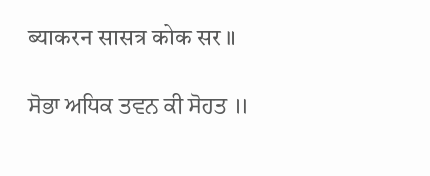ब्याकरन सासत्र कोक सर ॥

ਸੋਭਾ ਅਧਿਕ ਤਵਨ ਕੀ ਸੋਹਤ ॥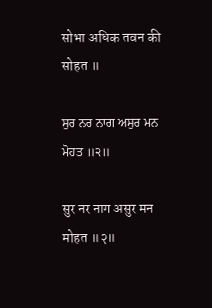सोभा अधिक तवन की सोहत ॥

ਸੁਰ ਨਰ ਨਾਗ ਅਸੁਰ ਮਨ ਮੋਹਤ ॥੨॥

सुर नर नाग असुर मन मोहत ॥२॥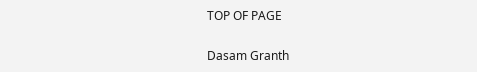TOP OF PAGE

Dasam Granth